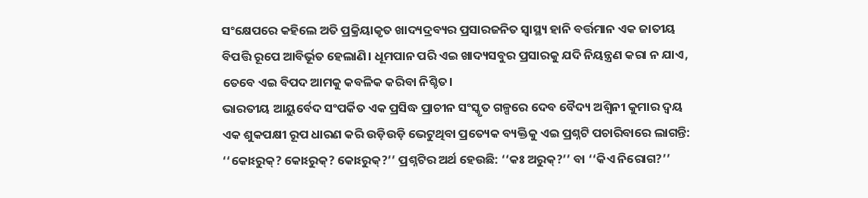ସଂକ୍ଷେପରେ କହିଲେ ଅତି ପ୍ରକ୍ରିୟାକୃତ ଖାଦ୍ୟଦ୍ରବ୍ୟର ପ୍ରସାରଜନିତ ସ୍ବାସ୍ଥ୍ୟ ହାନି ବର୍ତ୍ତମାନ ଏକ ଜାତୀୟ ବିପତ୍ତି ରୂପେ ଆବିର୍ଭୂତ ହେଲାଣି। ଧୂମପାନ ପରି ଏଇ ଖାଦ୍ୟସବୁର ପ୍ରସାରକୁ ଯଦି ନିୟନ୍ତ୍ରଣ କରା ନ ଯାଏ, ତେବେ ଏଇ ବିପଦ ଆମକୁ କବଳିକ କରିବା ନିଶ୍ଚିତ।
ଭାରତୀୟ ଆୟୁର୍ବେଦ ସଂପର୍କିତ ଏକ ପ୍ରସିଦ୍ଧ ପ୍ରାଚୀନ ସଂସ୍କୃତ ଗଳ୍ପରେ ଦେବ ବୈଦ୍ୟ ଅଶ୍ବିନୀ କୁମାର ଦ୍ବୟ ଏକ ଶୁକପକ୍ଷୀ ରୂପ ଧାରଣ କରି ଉଡ଼ିଉଡ଼ି ଭେଟୁଥିବା ପ୍ରତ୍ୟେକ ବ୍ୟକ୍ତିକୁ ଏଇ ପ୍ରଶ୍ନଟି ପଚାରିବାରେ ଲାଗନ୍ତି: ‘‘କୋଽରୁକ୍? କୋଽରୁକ୍? କୋଽରୁକ୍?’’ ପ୍ରଶ୍ନଟିର ଅର୍ଥ ହେଉଛି: ‘‘କଃ ଅରୁକ୍?’’ ବା ‘‘କିଏ ନିରୋଗ?’’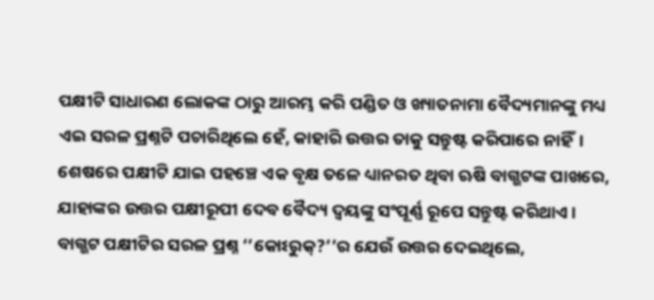ପକ୍ଷୀଟି ସାଧାରଣ ଲୋକଙ୍କ ଠାରୁ ଆରମ୍ଭ କରି ପଣ୍ଡିତ ଓ ଖ୍ୟାତନାମା ବୈଦ୍ୟମାନଙ୍କୁ ମଧ୍ୟ ଏଇ ସରଳ ପ୍ରଶ୍ନଟି ପଚାରିଥିଲେ ହେଁ, କାହାରି ଉତ୍ତର ତାକୁ ସନ୍ତୁଷ୍ଟ କରିପାରେ ନାହିଁ। ଶେଷରେ ପକ୍ଷୀଟି ଯାଇ ପହଞ୍ଚେ ଏକ ବୃକ୍ଷ ତଳେ ଧ୍ୟାନରତ ଥିବା ଋଷି ବାଗ୍ଭଟଙ୍କ ପାଖରେ, ଯାହାଙ୍କର ଉତ୍ତର ପକ୍ଷୀରୂପୀ ଦେବ ବୈଦ୍ୟ ଦ୍ବୟଙ୍କୁ ସଂପୂର୍ଣ୍ଣ ରୂପେ ସନ୍ତୁଷ୍ଟ କରିଥାଏ।
ବାଗ୍ଭଟ ପକ୍ଷୀଟିର ସରଳ ପ୍ରଶ୍ନ ‘‘କୋଽରୁକ୍?’’ର ଯେଉଁ ଉତ୍ତର ଦେଇଥିଲେ,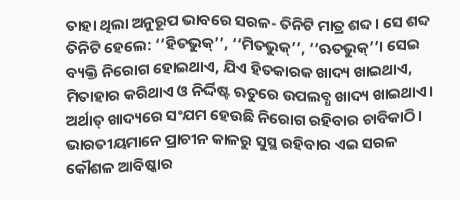ତାହା ଥିଲା ଅନୁରୂପ ଭାବରେ ସରଳ- ତିନିଟି ମାତ୍ର ଶବ୍ଦ। ସେ ଶବ୍ଦ ତିନିଟି ହେଲେ: ‘‘ହିତଭୁକ୍’’, ‘‘ମିତଭୁକ୍’’, ‘‘ଋତଭୁକ୍’’। ସେଇ ବ୍ୟକ୍ତି ନିରୋଗ ହୋଇଥାଏ, ଯିଏ ହିତକାରକ ଖାଦ୍ୟ ଖାଇଥାଏ, ମିତାହାର କରିଥାଏ ଓ ନିର୍ଦ୍ଦିଷ୍ଟ ଋତୁରେ ଉପଲବ୍ଧ ଖାଦ୍ୟ ଖାଇଥାଏ। ଅର୍ଥାତ୍ ଖାଦ୍ୟରେ ସଂଯମ ହେଉଛି ନିରୋଗ ରହିବାର ଚାବିକାଠି।
ଭାରତୀୟମାନେ ପ୍ରାଚୀନ କାଳରୁ ସୁସ୍ଥ ରହିବାର ଏଇ ସରଳ କୌଶଳ ଆବିଷ୍କାର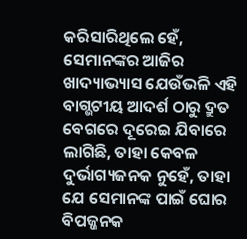କରିସାରିଥିଲେ ହେଁ, ସେମାନଙ୍କର ଆଜିର ଖାଦ୍ୟାଭ୍ୟାସ ଯେଉଁଭଳି ଏହି ବାଗ୍ଭଟୀୟ ଆଦର୍ଶ ଠାରୁ ଦ୍ରୁତ ବେଗରେ ଦୂରେଇ ଯିବାରେ ଲାଗିଛି, ତାହା କେବଳ ଦୁର୍ଭାଗ୍ୟଜନକ ନୁହେଁ, ତାହା ଯେ ସେମାନଙ୍କ ପାଇଁ ଘୋର ବିପଜ୍ଜନକ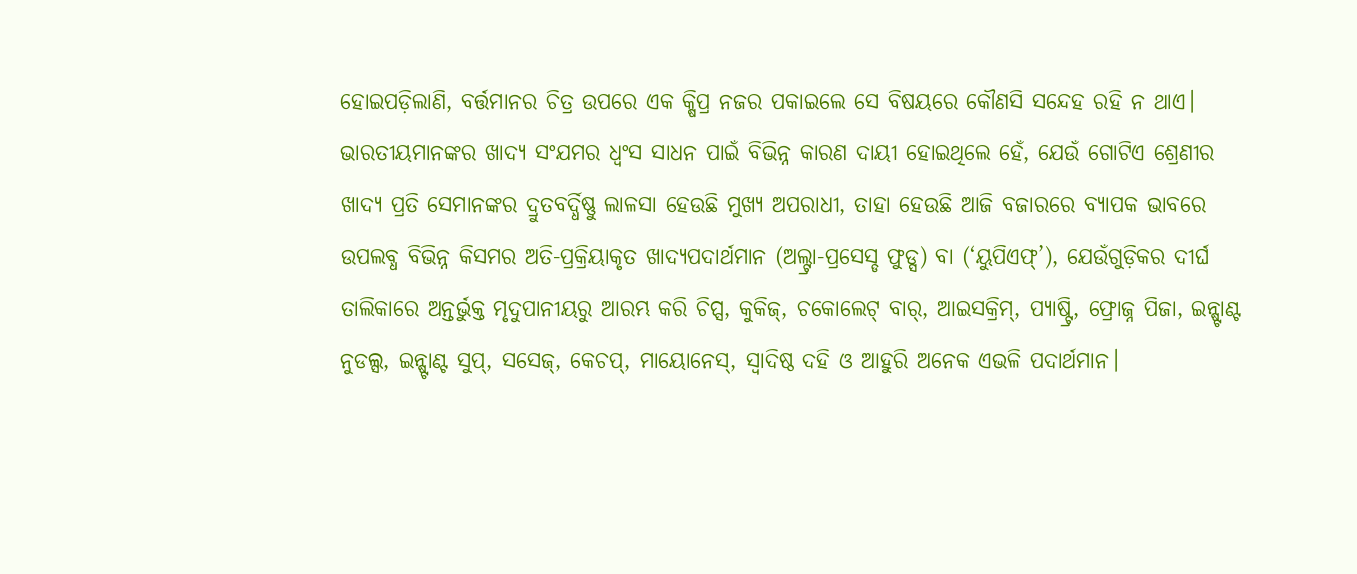ହୋଇପଡ଼ିଲାଣି, ବର୍ତ୍ତମାନର ଚିତ୍ର ଉପରେ ଏକ କ୍ଷିପ୍ର ନଜର ପକାଇଲେ ସେ ବିଷୟରେ କୌଣସି ସନ୍ଦେହ ରହି ନ ଥାଏ। ଭାରତୀୟମାନଙ୍କର ଖାଦ୍ୟ ସଂଯମର ଧ୍ବଂସ ସାଧନ ପାଇଁ ବିଭିନ୍ନ କାରଣ ଦାୟୀ ହୋଇଥିଲେ ହେଁ, ଯେଉଁ ଗୋଟିଏ ଶ୍ରେଣୀର ଖାଦ୍ୟ ପ୍ରତି ସେମାନଙ୍କର ଦ୍ରୁତବର୍ଦ୍ଧିଷ୍ଣୁ ଲାଳସା ହେଉଛି ମୁଖ୍ୟ ଅପରାଧୀ, ତାହା ହେଉଛି ଆଜି ବଜାରରେ ବ୍ୟାପକ ଭାବରେ ଉପଲବ୍ଧ ବିଭିନ୍ନ କିସମର ଅତି-ପ୍ରକ୍ରିୟାକୃତ ଖାଦ୍ୟପଦାର୍ଥମାନ (ଅଲ୍ଟ୍ରା-ପ୍ରସେସ୍ଡ ଫୁଡ୍ସ) ବା (‘ୟୁପିଏଫ୍’), ଯେଉଁଗୁଡ଼ିକର ଦୀର୍ଘ ତାଲିକାରେ ଅନ୍ତର୍ଭୁକ୍ତ ମୃଦୁପାନୀୟରୁ ଆରମ୍ଭ କରି ଚିପ୍ସ, କୁକିଜ୍, ଚକୋଲେଟ୍ ବାର୍, ଆଇସକ୍ରିମ୍, ପ୍ୟାଷ୍ଟ୍ରି, ଫ୍ରୋଜ୍ନ ପିଜା, ଇନ୍ଷ୍ଟାଣ୍ଟ ନୁଡଲ୍ସ, ଇନ୍ଷ୍ଟାଣ୍ଟ ସୁପ୍, ସସେଜ୍, କେଚପ୍, ମାୟୋନେସ୍, ସ୍ବାଦିଷ୍ଠ ଦହି ଓ ଆହୁରି ଅନେକ ଏଭଳି ପଦାର୍ଥମାନ।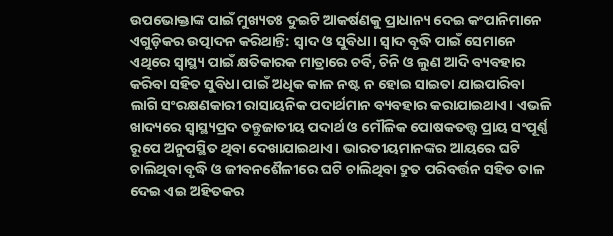ଉପଭୋକ୍ତାଙ୍କ ପାଇଁ ମୁଖ୍ୟତଃ ଦୁଇଟି ଆକର୍ଷଣକୁ ପ୍ରାଧାନ୍ୟ ଦେଇ କଂପାନିମାନେ ଏଗୁଡ଼ିକର ଉତ୍ପାଦନ କରିଥାନ୍ତି: ସ୍ବାଦ ଓ ସୁବିଧା। ସ୍ବାଦ ବୃଦ୍ଧି ପାଇଁ ସେମାନେ ଏଥିରେ ସ୍ବାସ୍ଥ୍ୟ ପାଇଁ କ୍ଷତିକାରକ ମାତ୍ରାରେ ଚର୍ବି, ଚିନି ଓ ଲୁଣ ଆଦି ବ୍ୟବହାର କରିବା ସହିତ ସୁବିଧା ପାଇଁ ଅଧିକ କାଳ ନଷ୍ଟ ନ ହୋଇ ସାଇତା ଯାଇପାରିବା ଲାଗି ସଂରକ୍ଷଣକାରୀ ରାସାୟନିକ ପଦାର୍ଥମାନ ବ୍ୟବହାର କରାଯାଇଥାଏ। ଏଭଳି ଖାଦ୍ୟରେ ସ୍ବାସ୍ଥ୍ୟପ୍ରଦ ତନ୍ତୁଜାତୀୟ ପଦାର୍ଥ ଓ ମୌଳିକ ପୋଷକତତ୍ତ୍ବ ପ୍ରାୟ ସଂପୂର୍ଣ୍ଣ ରୂପେ ଅନୁପସ୍ଥିତ ଥିବା ଦେଖାଯାଇଥାଏ। ଭାରତୀୟମାନଙ୍କର ଆୟରେ ଘଟି ଚାଲିଥିବା ବୃଦ୍ଧି ଓ ଜୀବନଶୈଳୀରେ ଘଟି ଚାଲିଥିବା ଦ୍ରୁତ ପରିବର୍ତ୍ତନ ସହିତ ତାଳ ଦେଇ ଏଇ ଅହିତକର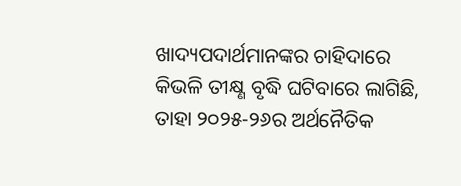ଖାଦ୍ୟପଦାର୍ଥମାନଙ୍କର ଚାହିଦାରେ କିଭଳି ତୀକ୍ଷ୍ଣ ବୃଦ୍ଧି ଘଟିବାରେ ଲାଗିଛି, ତାହା ୨୦୨୫-୨୬ର ଅର୍ଥନୈତିକ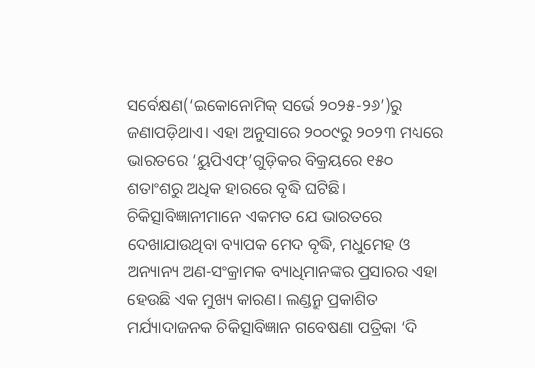ସର୍ବେକ୍ଷଣ(‘ଇକୋନୋମିକ୍ ସର୍ଭେ ୨୦୨୫-୨୬’)ରୁ ଜଣାପଡ଼ିଥାଏ। ଏହା ଅନୁସାରେ ୨୦୦୯ରୁ ୨୦୨୩ ମଧ୍ୟରେ ଭାରତରେ ‘ୟୁପିଏଫ୍’ଗୁଡ଼ିକର ବିକ୍ରୟରେ ୧୫୦ ଶତାଂଶରୁ ଅଧିକ ହାରରେ ବୃଦ୍ଧି ଘଟିଛି।
ଚିକିତ୍ସାବିଜ୍ଞାନୀମାନେ ଏକମତ ଯେ ଭାରତରେ ଦେଖାଯାଉଥିବା ବ୍ୟାପକ ମେଦ ବୃଦ୍ଧି, ମଧୁମେହ ଓ ଅନ୍ୟାନ୍ୟ ଅଣ-ସଂକ୍ରାମକ ବ୍ୟାଧିମାନଙ୍କର ପ୍ରସାରର ଏହା ହେଉଛି ଏକ ମୁଖ୍ୟ କାରଣ। ଲଣ୍ଡନ୍ରୁ ପ୍ରକାଶିତ ମର୍ଯ୍ୟାଦାଜନକ ଚିକିତ୍ସାବିଜ୍ଞାନ ଗବେଷଣା ପତ୍ରିକା ‘ଦି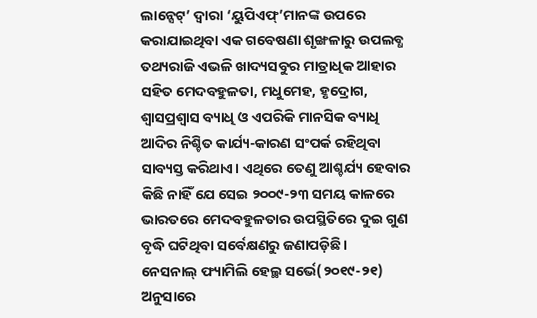ଲାନ୍ସେଟ୍’ ଦ୍ବାରା ‘ୟୁପିଏଫ୍’ମାନଙ୍କ ଉପରେ କରାଯାଇଥିବା ଏକ ଗବେଷଣା ଶୃଙ୍ଖଳାରୁ ଉପଲବ୍ଧ ତଥ୍ୟରାଜି ଏଭଳି ଖାଦ୍ୟସବୁର ମାତ୍ରାଧିକ ଆହାର ସହିତ ମେଦବହୁଳତା, ମଧୁମେହ, ହୃଦ୍ରୋଗ, ଶ୍ବାସପ୍ରଶ୍ବାସ ବ୍ୟାଧି ଓ ଏପରିକି ମାନସିକ ବ୍ୟାଧି ଆଦିର ନିଶ୍ଚିତ କାର୍ଯ୍ୟ-କାରଣ ସଂପର୍କ ରହିଥିବା ସାବ୍ୟସ୍ତ କରିଥାଏ। ଏଥିରେ ତେଣୁ ଆଶ୍ଚର୍ଯ୍ୟ ହେବାର କିଛି ନାହିଁ ଯେ ସେଇ ୨୦୦୯-୨୩ ସମୟ କାଳରେ ଭାରତରେ ମେଦବହୁଳତାର ଉପସ୍ଥିତିରେ ଦୁଇ ଗୁଣ ବୃଦ୍ଧି ଘଟିଥିବା ସର୍ବେକ୍ଷଣରୁ ଜଣାପଡ଼ିଛି।
ନେସନାଲ୍ ଫ୍ୟାମିଲି ହେଲ୍ଥ ସର୍ଭେ(୨୦୧୯-୨୧) ଅନୁସାରେ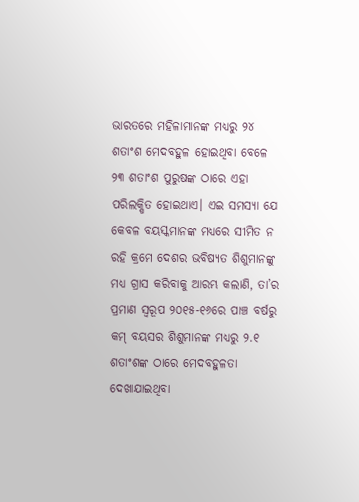ଭାରତରେ ମହିଳାମାନଙ୍କ ମଧ୍ୟରୁ ୨୪ ଶତାଂଶ ମେଦବହୁଳ ହୋଇଥିବା ବେଳେ ୨୩ ଶତାଂଶ ପୁରୁଷଙ୍କ ଠାରେ ଏହା ପରିଲକ୍ଷିତ ହୋଇଥାଏ। ଏଇ ସମସ୍ୟା ଯେ କେବଳ ବୟସ୍କମାନଙ୍କ ମଧ୍ୟରେ ସୀମିତ ନ ରହି କ୍ରମେ ଦେଶର ଭବିଷ୍ୟତ ଶିଶୁମାନଙ୍କୁ ମଧ୍ୟ ଗ୍ରାସ କରିବାକୁ ଆରମ୍ଭ କଲାଣି, ତା’ର ପ୍ରମାଣ ସ୍ବରୂପ ୨୦୧୫-୧୬ରେ ପାଞ୍ଚ ବର୍ଷରୁ କମ୍ ବୟସର ଶିଶୁମାନଙ୍କ ମଧ୍ୟରୁ ୨.୧ ଶତାଂଶଙ୍କ ଠାରେ ମେଦବହୁଳତା ଦେଖାଯାଇଥିବା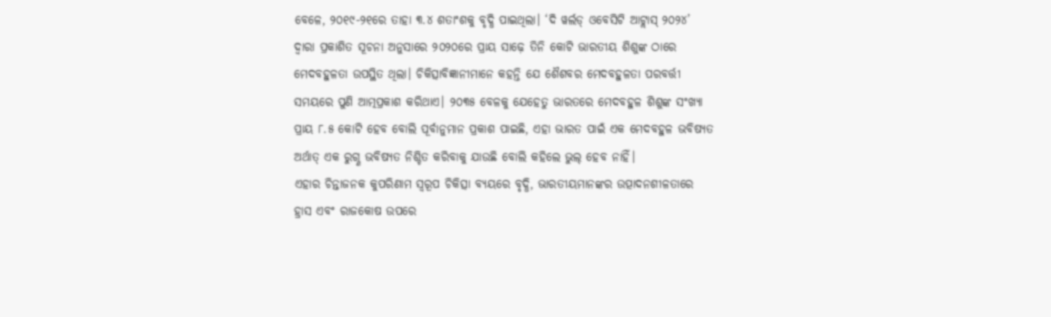ବେଳେ, ୨୦୧୯-୨୧ରେ ତାହା ୩.୪ ଶତାଂଶକୁ ବୃଦ୍ଧି ପାଇଥିଲା। ‘ଦି ୱର୍ଲଡ୍ ଓବେସିଟି ଆଟ୍ଲାସ୍ ୨୦୨୪’ ଦ୍ବାରା ପ୍ରକାଶିତ ସୂଚନା ଅନୁସାରେ ୨୦୨୦ରେ ପ୍ରାୟ ସାଢ଼େ ତିନି କୋଟି ଭାରତୀୟ ଶିଶୁଙ୍କ ଠାରେ ମେଦବହୁଳତା ଉପସ୍ଥିତ ଥିଲା। ଚିକିତ୍ସାବିଜ୍ଞାନୀମାନେ କହନ୍ତି ଯେ ଶୈଶବର ମେଦବହୁଳତା ପରବର୍ତ୍ତୀ ସମୟରେ ପୁଣି ଆତ୍ମପ୍ରକାଶ କରିଥାଏ। ୨୦୩୫ ବେଳକୁ ଯେହେତୁ ଭାରତରେ ମେଦବହୁଳ ଶିଶୁଙ୍କ ସଂଖ୍ୟା ପ୍ରାୟ ୮.୫ କୋଟି ହେବ ବୋଲି ପୂର୍ବାନୁମାନ ପ୍ରକାଶ ପାଇଛି, ଏହା ଭାରତ ପାଇଁ ଏକ ମେଦବହୁଳ ଭବିଷ୍ୟତ ଅର୍ଥାତ୍ ଏକ ରୁଗ୍ଣ ଭବିଷ୍ୟତ ନିଶ୍ଚିତ କରିବାକୁ ଯାଉଛି ବୋଲି କହିଲେ ଭୁଲ୍ ହେବ ନାହିଁ।
ଏହାର ଚିନ୍ତାଜନକ କୁପରିଣାମ ସ୍ବରୂପ ଚିକିତ୍ସା ବ୍ୟୟରେ ବୃଦ୍ଧି, ଭାରତୀୟମାନଙ୍କର ଉତ୍ପାଦନଶୀଳତାରେ ହ୍ରାସ ଏବଂ ରାଜକୋଷ ଉପରେ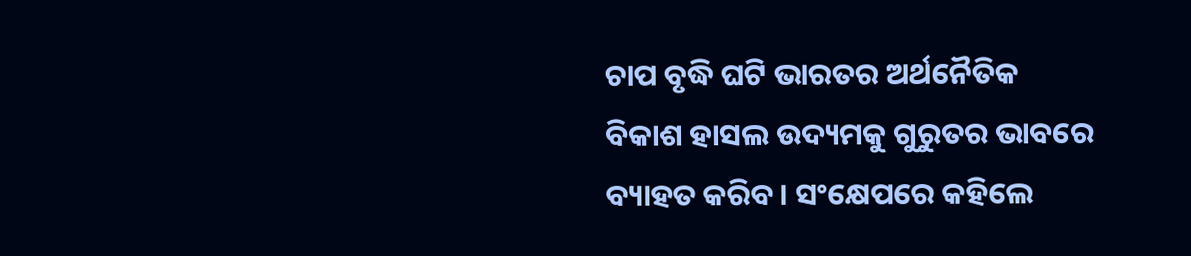ଚାପ ବୃଦ୍ଧି ଘଟି ଭାରତର ଅର୍ଥନୈତିକ ବିକାଶ ହାସଲ ଉଦ୍ୟମକୁ ଗୁରୁତର ଭାବରେ ବ୍ୟାହତ କରିବ। ସଂକ୍ଷେପରେ କହିଲେ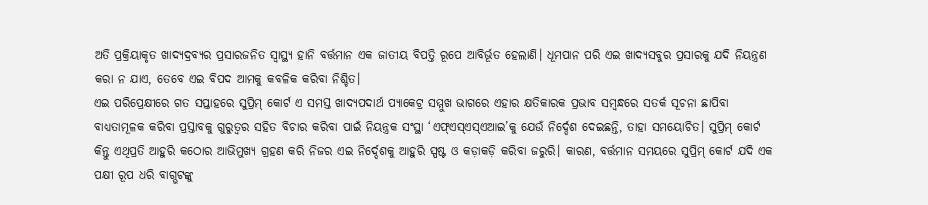ଅତି ପ୍ରକ୍ରିୟାକୃତ ଖାଦ୍ୟଦ୍ରବ୍ୟର ପ୍ରସାରଜନିତ ସ୍ବାସ୍ଥ୍ୟ ହାନି ବର୍ତ୍ତମାନ ଏକ ଜାତୀୟ ବିପତ୍ତି ରୂପେ ଆବିର୍ଭୂତ ହେଲାଣି। ଧୂମପାନ ପରି ଏଇ ଖାଦ୍ୟସବୁର ପ୍ରସାରକୁ ଯଦି ନିୟନ୍ତ୍ରଣ କରା ନ ଯାଏ, ତେବେ ଏଇ ବିପଦ ଆମକୁ କବଳିକ କରିବା ନିଶ୍ଚିତ।
ଏଇ ପରିପ୍ରେକ୍ଷୀରେ ଗତ ସପ୍ତାହରେ ସୁପ୍ରିମ୍ କୋର୍ଟ ଏ ସମସ୍ତ ଖାଦ୍ୟପଦାର୍ଥ ପ୍ୟାକେଟ୍ର ସମ୍ମୁଖ ଭାଗରେ ଏହାର କ୍ଷତିକାରକ ପ୍ରଭାବ ସମ୍ବନ୍ଧରେ ସତର୍କ ସୂଚନା ଛାପିବା ବାଧ୍ୟତାମୂଳକ କରିବା ପ୍ରସ୍ତାବକୁ ଗୁରୁତ୍ବର ସହିତ ବିଚାର କରିବା ପାଇଁ ନିୟନ୍ତ୍ରକ ସଂସ୍ଥା ‘ଏଫ୍ଏସ୍ଏସ୍ଏଆଇ’କୁ ଯେଉଁ ନିର୍ଦ୍ଦେଶ ଦେଇଛନ୍ତି, ତାହା ସମୟୋଚିତ। ସୁପ୍ରିମ୍ କୋର୍ଟ କିନ୍ତୁ ଏଥିପ୍ରତି ଆହୁରି କଠୋର ଆଭିମୁଖ୍ୟ ଗ୍ରହଣ କରି ନିଜର ଏଇ ନିର୍ଦ୍ଦେଶକୁ ଆହୁରି ସ୍ପଷ୍ଟ ଓ କଡ଼ାକଡ଼ି କରିବା ଜରୁରି। କାରଣ, ବର୍ତ୍ତମାନ ସମୟରେ ସୁପ୍ରିମ୍ କୋର୍ଟ ଯଦି ଏକ ପକ୍ଷୀ ରୂପ ଧରି ବାଗ୍ଭଟଙ୍କୁ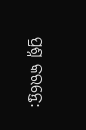ପ୍ରଶ୍ନ କରନ୍ତେ: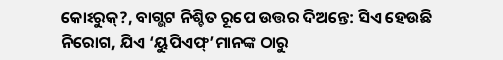କୋଽରୁକ୍?, ବାଗ୍ଭଟ ନିଶ୍ଚିତ ରୂପେ ଉତ୍ତର ଦିଅନ୍ତେ: ସିଏ ହେଉଛି ନିରୋଗ, ଯିଏ ‘ୟୁପିଏଫ୍’ମାନଙ୍କ ଠାରୁ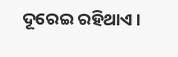ଦୂରେଇ ରହିଥାଏ।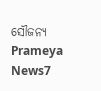ସୌଜନ୍ୟ Prameya News7